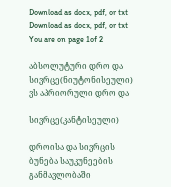Download as docx, pdf, or txt
Download as docx, pdf, or txt
You are on page 1of 2

აბსოლუტური დრო და სივრცე(ნიუტონისეული) ვს აპრიორული დრო და

სივრცე(კანტისეული)

დროისა და სივრცის ბუნება საუკუნეების განმავლობაში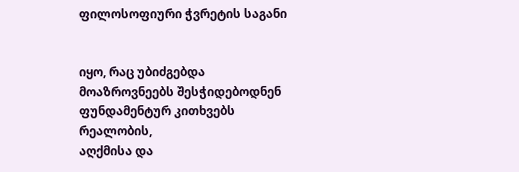ფილოსოფიური ჭვრეტის საგანი


იყო, რაც უბიძგებდა მოაზროვნეებს შესჭიდებოდნენ ფუნდამენტურ კითხვებს რეალობის,
აღქმისა და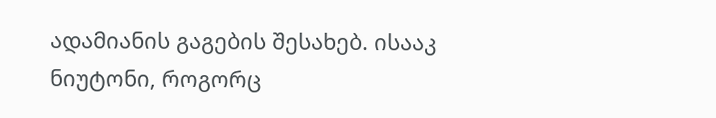ადამიანის გაგების შესახებ. ისააკ ნიუტონი, როგორც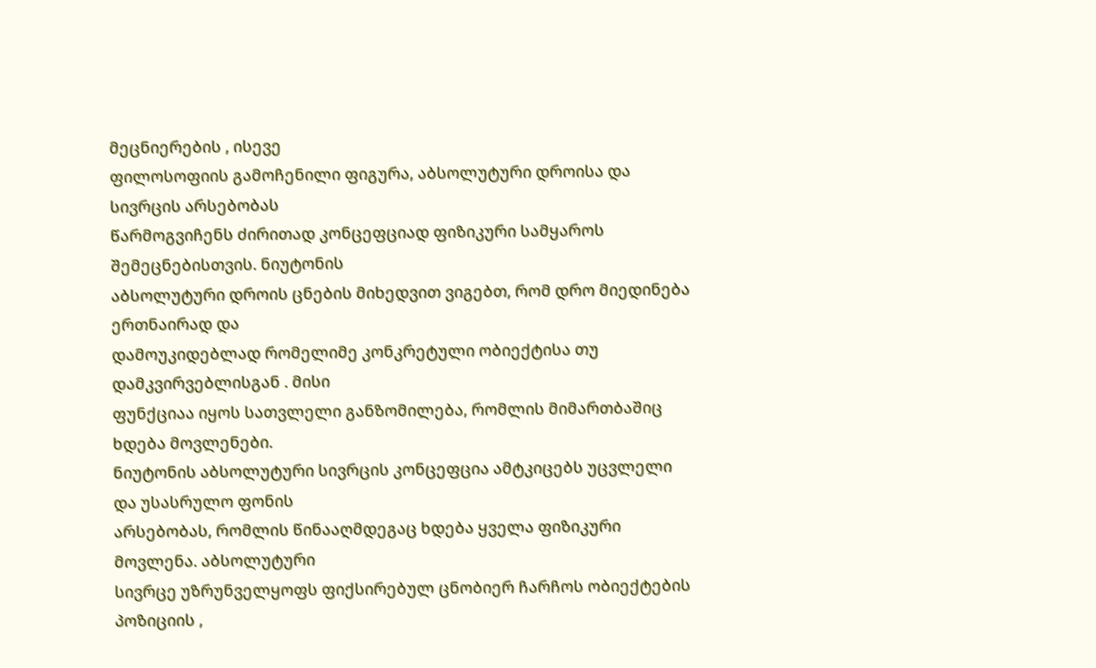მეცნიერების , ისევე
ფილოსოფიის გამოჩენილი ფიგურა, აბსოლუტური დროისა და სივრცის არსებობას
წარმოგვიჩენს ძირითად კონცეფციად ფიზიკური სამყაროს შემეცნებისთვის. ნიუტონის
აბსოლუტური დროის ცნების მიხედვით ვიგებთ, რომ დრო მიედინება ერთნაირად და
დამოუკიდებლად რომელიმე კონკრეტული ობიექტისა თუ დამკვირვებლისგან . მისი
ფუნქციაა იყოს სათვლელი განზომილება, რომლის მიმართბაშიც ხდება მოვლენები.
ნიუტონის აბსოლუტური სივრცის კონცეფცია ამტკიცებს უცვლელი და უსასრულო ფონის
არსებობას, რომლის წინააღმდეგაც ხდება ყველა ფიზიკური მოვლენა. აბსოლუტური
სივრცე უზრუნველყოფს ფიქსირებულ ცნობიერ ჩარჩოს ობიექტების პოზიციის ,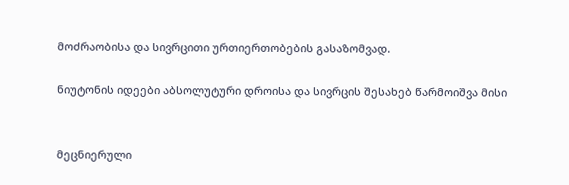მოძრაობისა და სივრცითი ურთიერთობების გასაზომვად.

ნიუტონის იდეები აბსოლუტური დროისა და სივრცის შესახებ წარმოიშვა მისი


მეცნიერული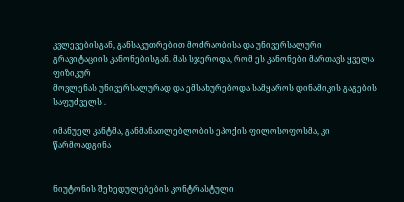კვლევებისგან, განსაკუთრებით მოძრაობისა და უნივერსალური
გრავიტაციის კანონებისგან. მას სჯეროდა, რომ ეს კანონები მართავს ყველა ფიზიკურ
მოვლენას უნივერსალურად და ემსახურებოდა სამყაროს დინამიკის გაგების საფუძველს .

იმანუელ კანტმა, განმანათლებლობის ეპოქის ფილოსოფოსმა, კი წარმოადგინა


ნიუტონის შეხედულებების კონტრასტული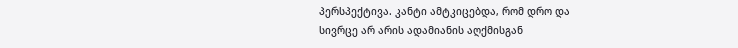პერსპექტივა. კანტი ამტკიცებდა, რომ დრო და
სივრცე არ არის ადამიანის აღქმისგან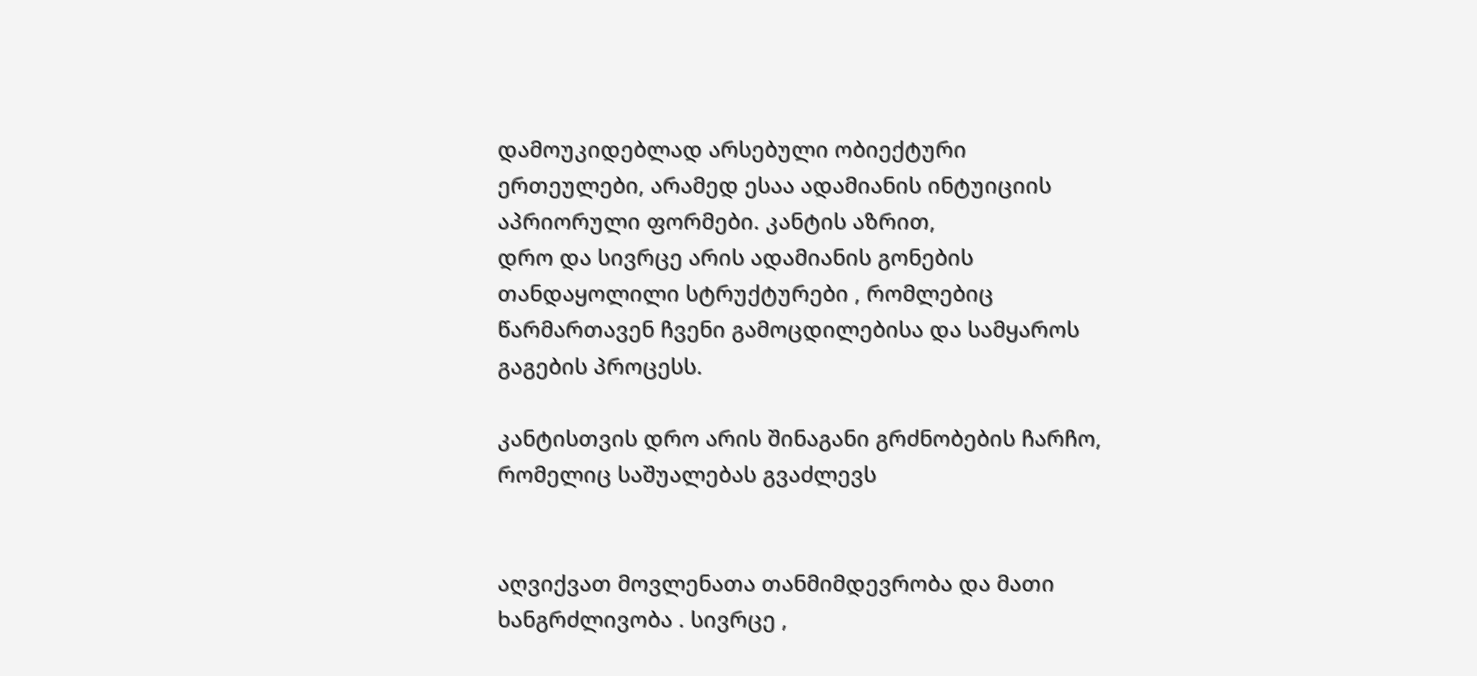დამოუკიდებლად არსებული ობიექტური
ერთეულები, არამედ ესაა ადამიანის ინტუიციის აპრიორული ფორმები. კანტის აზრით,
დრო და სივრცე არის ადამიანის გონების თანდაყოლილი სტრუქტურები , რომლებიც
წარმართავენ ჩვენი გამოცდილებისა და სამყაროს გაგების პროცესს.

კანტისთვის დრო არის შინაგანი გრძნობების ჩარჩო, რომელიც საშუალებას გვაძლევს


აღვიქვათ მოვლენათა თანმიმდევრობა და მათი ხანგრძლივობა . სივრცე ,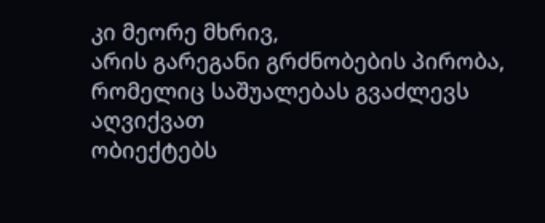კი მეორე მხრივ,
არის გარეგანი გრძნობების პირობა, რომელიც საშუალებას გვაძლევს აღვიქვათ
ობიექტებს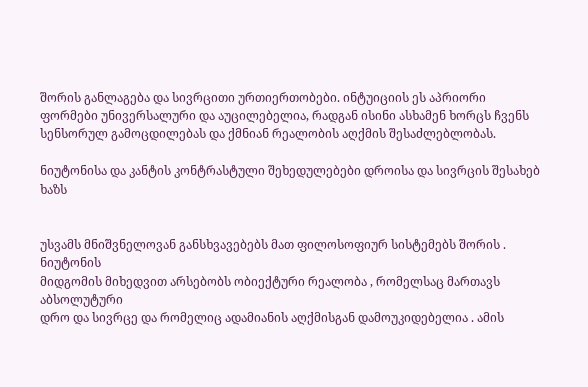შორის განლაგება და სივრცითი ურთიერთობები. ინტუიციის ეს აპრიორი
ფორმები უნივერსალური და აუცილებელია, რადგან ისინი ასხამენ ხორცს ჩვენს
სენსორულ გამოცდილებას და ქმნიან რეალობის აღქმის შესაძლებლობას.

ნიუტონისა და კანტის კონტრასტული შეხედულებები დროისა და სივრცის შესახებ ხაზს


უსვამს მნიშვნელოვან განსხვავებებს მათ ფილოსოფიურ სისტემებს შორის . ნიუტონის
მიდგომის მიხედვით არსებობს ობიექტური რეალობა , რომელსაც მართავს აბსოლუტური
დრო და სივრცე და რომელიც ადამიანის აღქმისგან დამოუკიდებელია . ამის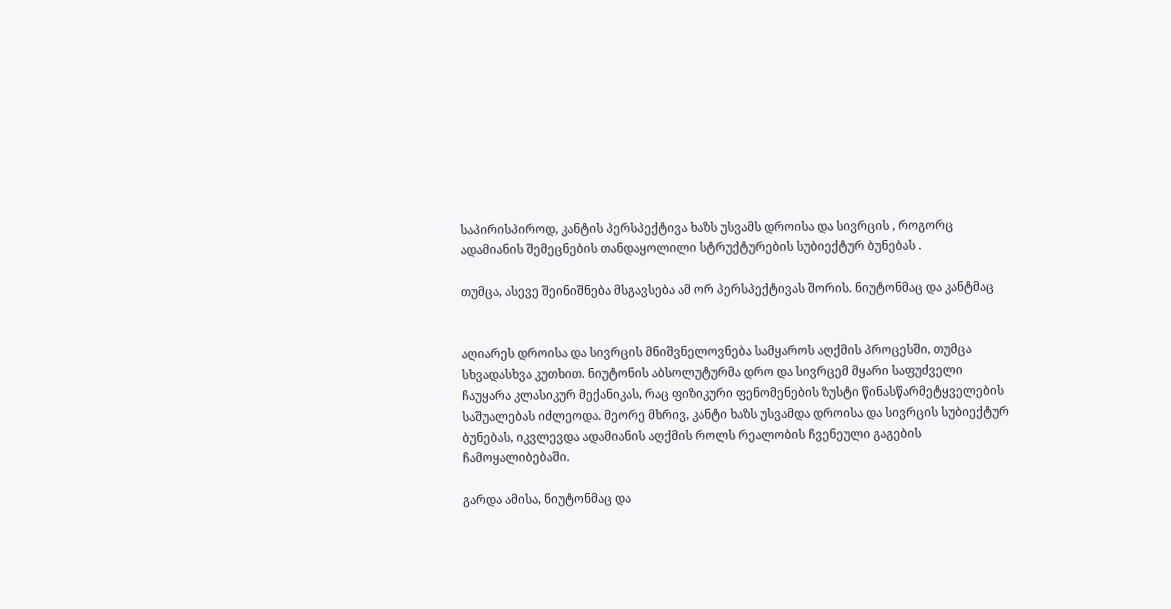საპირისპიროდ, კანტის პერსპექტივა ხაზს უსვამს დროისა და სივრცის , როგორც
ადამიანის შემეცნების თანდაყოლილი სტრუქტურების სუბიექტურ ბუნებას .

თუმცა, ასევე შეინიშნება მსგავსება ამ ორ პერსპექტივას შორის. ნიუტონმაც და კანტმაც


აღიარეს დროისა და სივრცის მნიშვნელოვნება სამყაროს აღქმის პროცესში, თუმცა
სხვადასხვა კუთხით. ნიუტონის აბსოლუტურმა დრო და სივრცემ მყარი საფუძველი
ჩაუყარა კლასიკურ მექანიკას, რაც ფიზიკური ფენომენების ზუსტი წინასწარმეტყველების
საშუალებას იძლეოდა. მეორე მხრივ, კანტი ხაზს უსვამდა დროისა და სივრცის სუბიექტურ
ბუნებას, იკვლევდა ადამიანის აღქმის როლს რეალობის ჩვენეული გაგების
ჩამოყალიბებაში.

გარდა ამისა, ნიუტონმაც და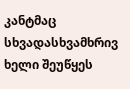კანტმაც სხვადასხვამხრივ ხელი შეუწყეს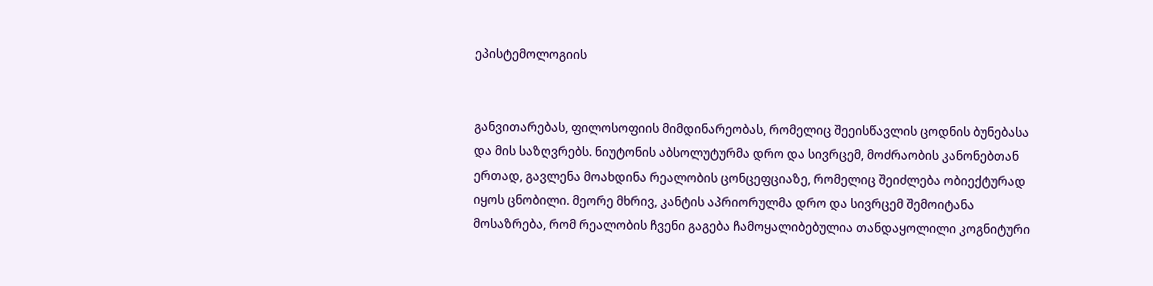ეპისტემოლოგიის


განვითარებას, ფილოსოფიის მიმდინარეობას, რომელიც შეეისწავლის ცოდნის ბუნებასა
და მის საზღვრებს. ნიუტონის აბსოლუტურმა დრო და სივრცემ, მოძრაობის კანონებთან
ერთად, გავლენა მოახდინა რეალობის ცონცეფციაზე, რომელიც შეიძლება ობიექტურად
იყოს ცნობილი. მეორე მხრივ, კანტის აპრიორულმა დრო და სივრცემ შემოიტანა
მოსაზრება, რომ რეალობის ჩვენი გაგება ჩამოყალიბებულია თანდაყოლილი კოგნიტური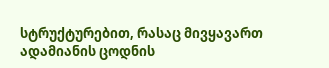სტრუქტურებით, რასაც მივყავართ ადამიანის ცოდნის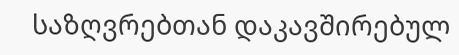საზღვრებთან დაკავშირებულ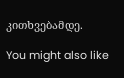კითხვებამდე.

You might also like